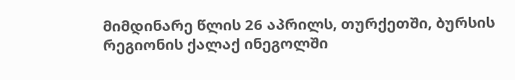მიმდინარე წლის 26 აპრილს, თურქეთში, ბურსის რეგიონის ქალაქ ინეგოლში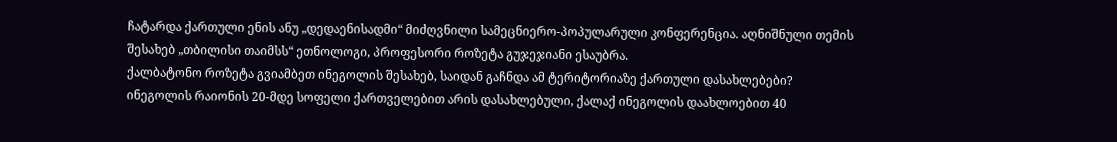ჩატარდა ქართული ენის ანუ „დედაენისადმი“ მიძღვნილი სამეცნიერო-პოპულარული კონფერენცია. აღნიშნული თემის შესახებ „თბილისი თაიმსს“ ეთნოლოგი, პროფესორი როზეტა გუჯეჯიანი ესაუბრა.
ქალბატონო როზეტა გვიამბეთ ინეგოლის შესახებ, საიდან გაჩნდა ამ ტერიტორიაზე ქართული დასახლებები?
ინეგოლის რაიონის 20-მდე სოფელი ქართველებით არის დასახლებული, ქალაქ ინეგოლის დაახლოებით 40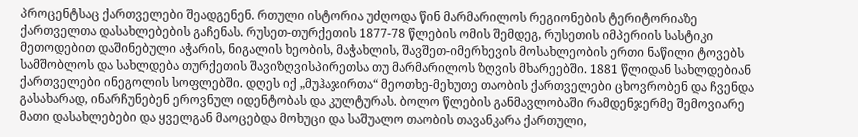პროცენტსაც ქართველები შეადგენენ. რთული ისტორია უძღოდა წინ მარმარილოს რეგიონების ტერიტორიაზე ქართველთა დასახლებების გაჩენას. რუსეთ-თურქეთის 1877-78 წლების ომის შემდეგ, რუსეთის იმპერიის სასტიკი მეთოდებით დაშინებული აჭარის, ნიგალის ხეობის, მაჭახლის, შავშეთ-იმერხევის მოსახლეობის ერთი ნაწილი ტოვებს სამშობლოს და სახლდება თურქეთის შავიზღვისპირეთსა თუ მარმარილოს ზღვის მხარეებში. 1881 წლიდან სახლდებიან ქართველები ინეგოლის სოფლებში. დღეს იქ „მუჰაჯირთა“ მეოთხე-მეხუთე თაობის ქართველები ცხოვრობენ და ჩვენდა გასახარად, ინარჩუნებენ ეროვნულ იდენტობას და კულტურას. ბოლო წლების განმავლობაში რამდენჯერმე შემოვიარე მათი დასახლებები და ყველგან მაოცებდა მოხუცი და საშუალო თაობის თავანკარა ქართული,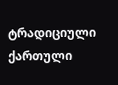ტრადიციული ქართული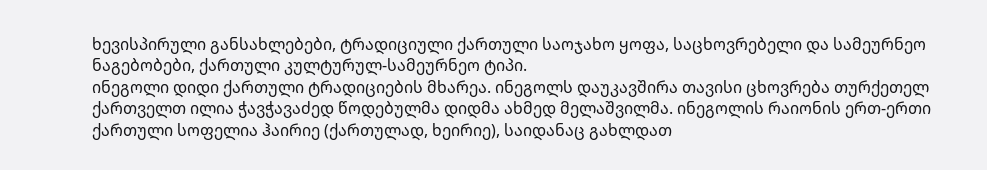ხევისპირული განსახლებები, ტრადიციული ქართული საოჯახო ყოფა, საცხოვრებელი და სამეურნეო ნაგებობები, ქართული კულტურულ-სამეურნეო ტიპი.
ინეგოლი დიდი ქართული ტრადიციების მხარეა. ინეგოლს დაუკავშირა თავისი ცხოვრება თურქეთელ ქართველთ ილია ჭავჭავაძედ წოდებულმა დიდმა ახმედ მელაშვილმა. ინეგოლის რაიონის ერთ-ერთი ქართული სოფელია ჰაირიე (ქართულად, ხეირიე), საიდანაც გახლდათ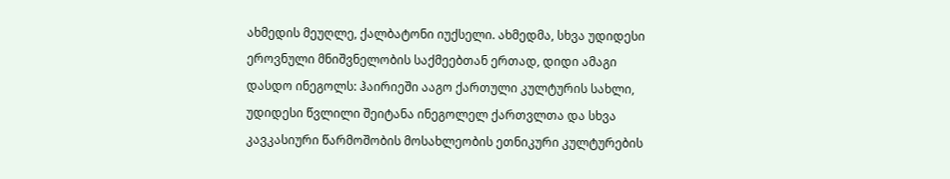ახმედის მეუღლე, ქალბატონი იუქსელი. ახმედმა, სხვა უდიდესი ეროვნული მნიშვნელობის საქმეებთან ერთად, დიდი ამაგი დასდო ინეგოლს: ჰაირიეში ააგო ქართული კულტურის სახლი, უდიდესი წვლილი შეიტანა ინეგოლელ ქართვლთა და სხვა კავკასიური წარმოშობის მოსახლეობის ეთნიკური კულტურების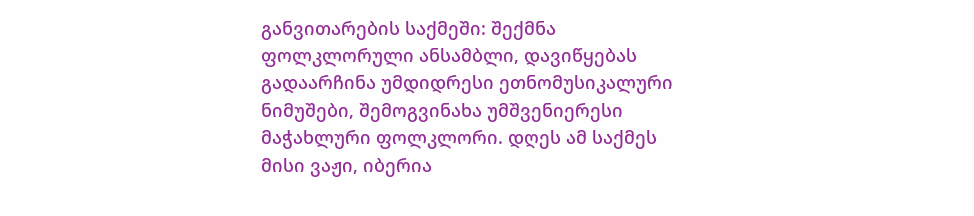განვითარების საქმეში: შექმნა ფოლკლორული ანსამბლი, დავიწყებას გადაარჩინა უმდიდრესი ეთნომუსიკალური ნიმუშები, შემოგვინახა უმშვენიერესი მაჭახლური ფოლკლორი. დღეს ამ საქმეს მისი ვაჟი, იბერია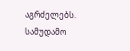აგრძელებს. სამუდამო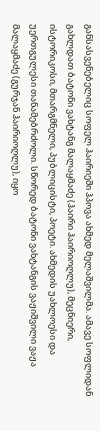განსასვენებელიც სოფელ ჰაირიეში ჰპოვა ახმედ მელაშვილმა. ამავე სოფლიდან გახლდათ ბატონი ვახტანგ მალაყმაძე (ჰაირი ჰაირიოღლუ), მეცნიერი, ისტორიკოსი, მთარგმნელი, პუბლიცისტი, პოეტი. ახმედის უახლოესი და უერთგულესი თანამებრძოლი. სწორედ ბატონი ვახტანგის ვაჟიშვილი ვაჟა მალაყმაძე (გურჯან ჰაირიოღლუ), იყო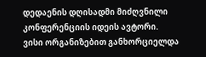დედაენის დღისადმი მიძღვნილი კონფერენციის იდეის ავტორი.
ვისი ორგანიზებით განხორციელდა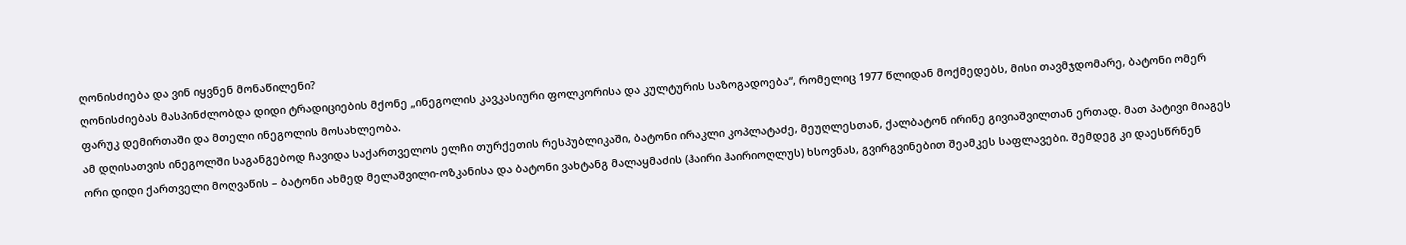ღონისძიება და ვინ იყვნენ მონაწილენი?
ღონისძიებას მასპინძლობდა დიდი ტრადიციების მქონე „ინეგოლის კავკასიური ფოლკორისა და კულტურის საზოგადოება“, რომელიც 1977 წლიდან მოქმედებს, მისი თავმჯდომარე, ბატონი ომერ ფარუკ დემირთაში და მთელი ინეგოლის მოსახლეობა.
ამ დღისათვის ინეგოლში საგანგებოდ ჩავიდა საქართველოს ელჩი თურქეთის რესპუბლიკაში, ბატონი ირაკლი კოპლატაძე, მეუღლესთან, ქალბატონ ირინე გივიაშვილთან ერთად. მათ პატივი მიაგეს ორი დიდი ქართველი მოღვაწის – ბატონი ახმედ მელაშვილი-ოზკანისა და ბატონი ვახტანგ მალაყმაძის (ჰაირი ჰაირიოღლუს) ხსოვნას, გვირგვინებით შეამკეს საფლავები. შემდეგ კი დაესწრნენ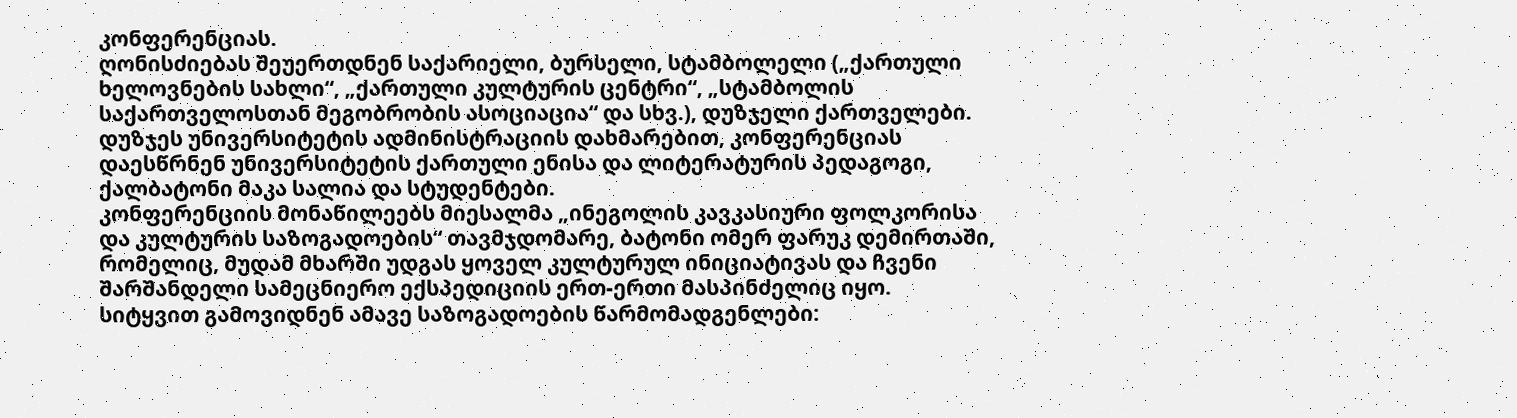კონფერენციას.
ღონისძიებას შეუერთდნენ საქარიელი, ბურსელი, სტამბოლელი („ქართული ხელოვნების სახლი“, „ქართული კულტურის ცენტრი“, „სტამბოლის საქართველოსთან მეგობრობის ასოციაცია“ და სხვ.), დუზჯელი ქართველები. დუზჯეს უნივერსიტეტის ადმინისტრაციის დახმარებით, კონფერენციას დაესწრნენ უნივერსიტეტის ქართული ენისა და ლიტერატურის პედაგოგი, ქალბატონი მაკა სალია და სტუდენტები.
კონფერენციის მონაწილეებს მიესალმა „ინეგოლის კავკასიური ფოლკორისა და კულტურის საზოგადოების“ თავმჯდომარე, ბატონი ომერ ფარუკ დემირთაში, რომელიც, მუდამ მხარში უდგას ყოველ კულტურულ ინიციატივას და ჩვენი შარშანდელი სამეცნიერო ექსპედიციის ერთ-ერთი მასპინძელიც იყო. სიტყვით გამოვიდნენ ამავე საზოგადოების წარმომადგენლები: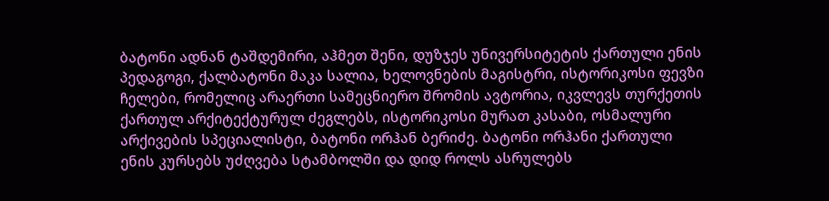ბატონი ადნან ტაშდემირი, აჰმეთ შენი, დუზჯეს უნივერსიტეტის ქართული ენის პედაგოგი, ქალბატონი მაკა სალია, ხელოვნების მაგისტრი, ისტორიკოსი ფევზი ჩელები, რომელიც არაერთი სამეცნიერო შრომის ავტორია, იკვლევს თურქეთის ქართულ არქიტექტურულ ძეგლებს, ისტორიკოსი მურათ კასაბი, ოსმალური არქივების სპეციალისტი, ბატონი ორჰან ბერიძე. ბატონი ორჰანი ქართული ენის კურსებს უძღვება სტამბოლში და დიდ როლს ასრულებს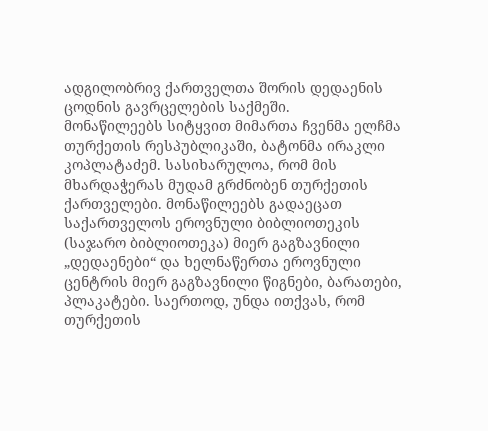ადგილობრივ ქართველთა შორის დედაენის ცოდნის გავრცელების საქმეში.
მონაწილეებს სიტყვით მიმართა ჩვენმა ელჩმა თურქეთის რესპუბლიკაში, ბატონმა ირაკლი კოპლატაძემ. სასიხარულოა, რომ მის მხარდაჭერას მუდამ გრძნობენ თურქეთის ქართველები. მონაწილეებს გადაეცათ საქართველოს ეროვნული ბიბლიოთეკის (საჯარო ბიბლიოთეკა) მიერ გაგზავნილი „დედაენები“ და ხელნაწერთა ეროვნული ცენტრის მიერ გაგზავნილი წიგნები, ბარათები, პლაკატები. საერთოდ, უნდა ითქვას, რომ თურქეთის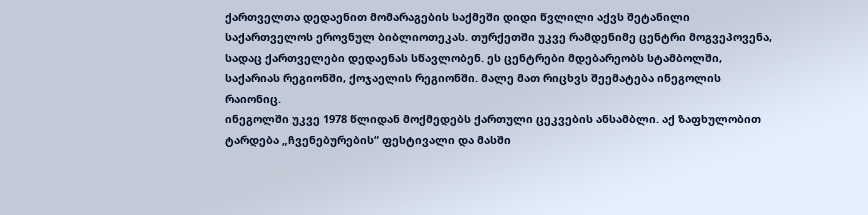ქართველთა დედაენით მომარაგების საქმეში დიდი წვლილი აქვს შეტანილი საქართველოს ეროვნულ ბიბლიოთეკას. თურქეთში უკვე რამდენიმე ცენტრი მოგვეპოვენა, სადაც ქართველები დედაენას სწავლობენ. ეს ცენტრები მდებარეობს სტამბოლში, საქარიას რეგიონში, ქოჯაელის რეგიონში. მალე მათ რიცხვს შეემატება ინეგოლის რაიონიც.
ინეგოლში უკვე 1978 წლიდან მოქმედებს ქართული ცეკვების ანსამბლი. აქ ზაფხულობით ტარდება „ჩვენებურების“ ფესტივალი და მასში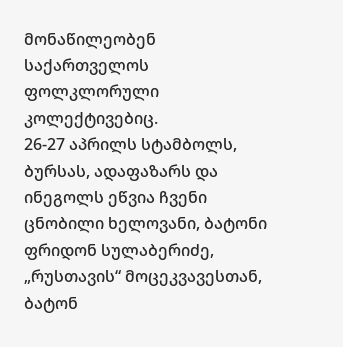მონაწილეობენ საქართველოს ფოლკლორული კოლექტივებიც.
26-27 აპრილს სტამბოლს, ბურსას, ადაფაზარს და ინეგოლს ეწვია ჩვენი ცნობილი ხელოვანი, ბატონი ფრიდონ სულაბერიძე, „რუსთავის“ მოცეკვავესთან, ბატონ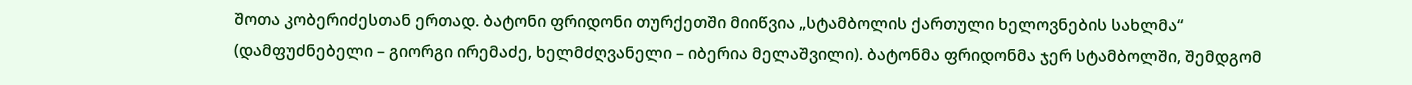შოთა კობერიძესთან ერთად. ბატონი ფრიდონი თურქეთში მიიწვია „სტამბოლის ქართული ხელოვნების სახლმა“ (დამფუძნებელი – გიორგი ირემაძე, ხელმძღვანელი – იბერია მელაშვილი). ბატონმა ფრიდონმა ჯერ სტამბოლში, შემდგომ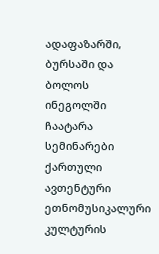ადაფაზარში, ბურსაში და ბოლოს ინეგოლში ჩაატარა სემინარები ქართული ავთენტური ეთნომუსიკალური კულტურის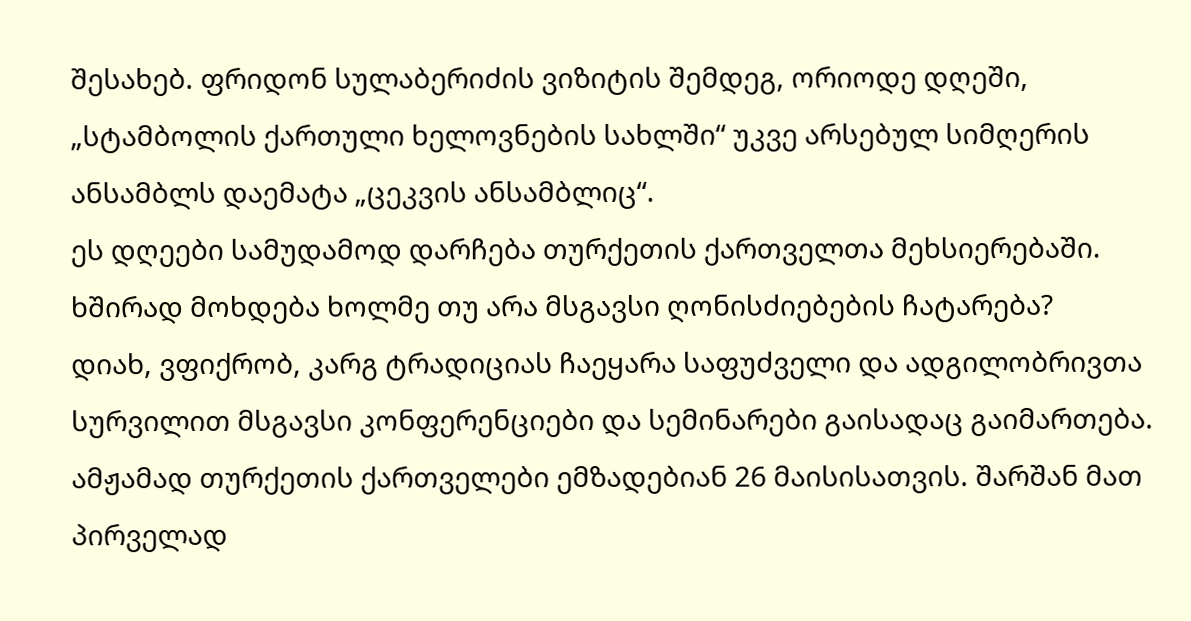შესახებ. ფრიდონ სულაბერიძის ვიზიტის შემდეგ, ორიოდე დღეში, „სტამბოლის ქართული ხელოვნების სახლში“ უკვე არსებულ სიმღერის ანსამბლს დაემატა „ცეკვის ანსამბლიც“.
ეს დღეები სამუდამოდ დარჩება თურქეთის ქართველთა მეხსიერებაში.
ხშირად მოხდება ხოლმე თუ არა მსგავსი ღონისძიებების ჩატარება?
დიახ, ვფიქრობ, კარგ ტრადიციას ჩაეყარა საფუძველი და ადგილობრივთა სურვილით მსგავსი კონფერენციები და სემინარები გაისადაც გაიმართება.
ამჟამად თურქეთის ქართველები ემზადებიან 26 მაისისათვის. შარშან მათ პირველად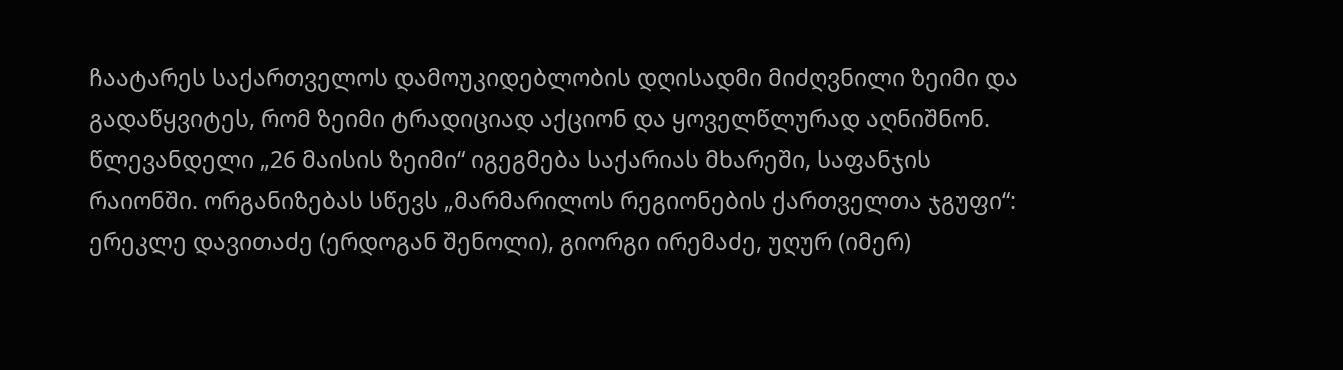ჩაატარეს საქართველოს დამოუკიდებლობის დღისადმი მიძღვნილი ზეიმი და გადაწყვიტეს, რომ ზეიმი ტრადიციად აქციონ და ყოველწლურად აღნიშნონ. წლევანდელი „26 მაისის ზეიმი“ იგეგმება საქარიას მხარეში, საფანჯის რაიონში. ორგანიზებას სწევს „მარმარილოს რეგიონების ქართველთა ჯგუფი“: ერეკლე დავითაძე (ერდოგან შენოლი), გიორგი ირემაძე, უღურ (იმერ)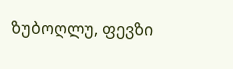ზუბოღლუ, ფევზი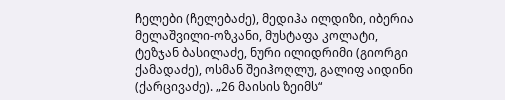ჩელები (ჩელებაძე), მედიჰა ილდიზი, იბერია მელაშვილი-ოზკანი, მუსტაფა კოლატი, ტეზჯან ბასილაძე, ნური ილიდრიმი (გიორგი ქამადაძე), ოსმან შეიჰოღლუ, გალიფ აიდინი (ქარცივაძე). „26 მაისის ზეიმს“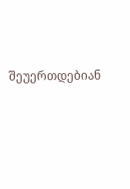შეუერთდებიან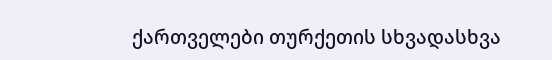ქართველები თურქეთის სხვადასხვა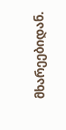მხარეებიდან.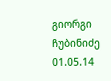გიორგი ჩუბინიძე 01.05.14